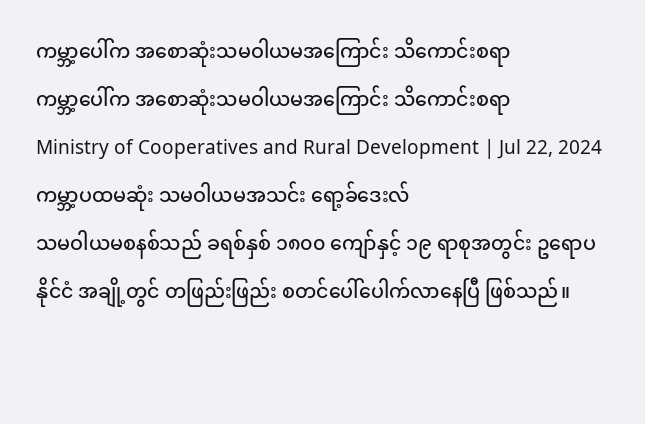ကမ္ဘာ့ပေါ်က အစောဆုံးသမဝါယမအကြောင်း သိကောင်းစရာ
ကမ္ဘာ့ပေါ်က အစောဆုံးသမဝါယမအကြောင်း သိကောင်းစရာ
Ministry of Cooperatives and Rural Development | Jul 22, 2024
ကမ္ဘာ့ပထမဆုံး သမဝါယမအသင်း ရော့ခ်ဒေးလ်
သမဝါယမစနစ်သည် ခရစ်နှစ် ၁၈၀၀ ကျော်နှင့် ၁၉ ရာစုအတွင်း ဥရောပနိုင်ငံ အချို့တွင် တဖြည်းဖြည်း စတင်ပေါ်ပေါက်လာနေပြီ ဖြစ်သည်။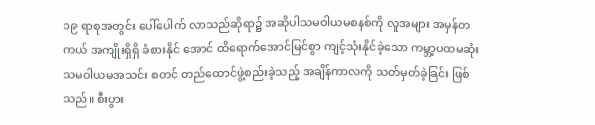၁၉ ရာစုအတွင်း ပေါ်ပေါက် လာသည်ဆိုရာ၌ အဆိုပါသမဝါယမစနစ်ကို လူအများ အမှန်တကယ် အကျိုးရှိရှိ ခံစားနိုင် အောင် ထိရောက်အောင်မြင်စွာ ကျင့်သုံးနိုင်ခဲ့သော ကမ္ဘာ့ပထမဆုံးသမဝါယမအသင်း စတင် တည်ထောင်ဖွဲ့စည်းခဲ့သည့် အချိန်ကာလကို သတ်မှတ်ခဲ့ခြင်း ဖြစ်သည်။ စီးပွား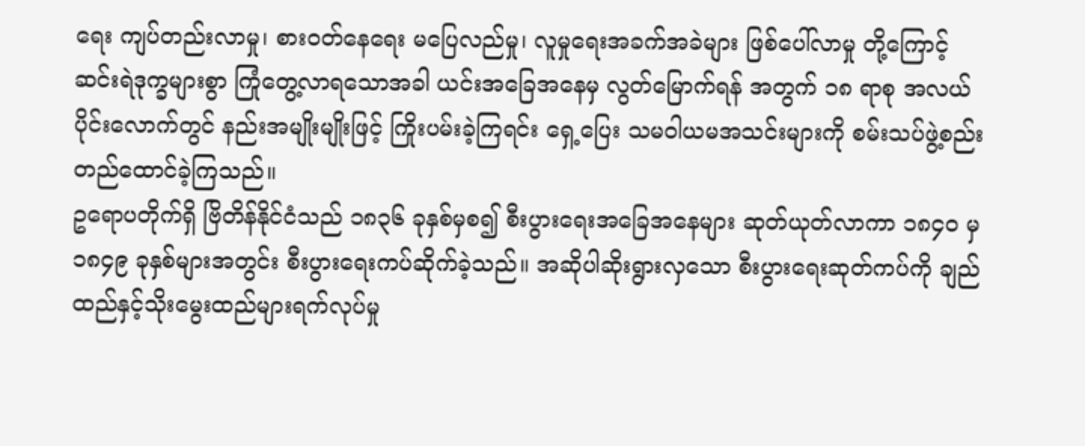ရေး ကျပ်တည်းလာမှု၊ စားဝတ်နေရေး မပြေလည်မှု၊ လူမှုရေးအခက်အခဲများ ဖြစ်ပေါ်လာမှု တို့ကြောင့် ဆင်းရဲဒုက္ခများစွာ ကြုံတွေ့လာရသောအခါ ယင်းအခြေအနေမှ လွတ်မြောက်ရန် အတွက် ၁၈ ရာစု အလယ်ပိုင်းလောက်တွင် နည်းအမျိုးမျိုးဖြင့် ကြိုးပမ်းခဲ့ကြရင်း ရှေ့ပြေး သမဝါယမအသင်းများကို စမ်းသပ်ဖွဲ့စည်း တည်ထောင်ခဲ့ကြသည်။
ဥရောပတိုက်ရှိ ဗြိတိန်နိုင်ငံသည် ၁၈၃၆ ခုနှစ်မှစ၍ စီးပွားရေးအခြေအနေများ ဆုတ်ယုတ်လာကာ ၁၈၄၀ မှ ၁၈၄၉ ခုနှစ်များအတွင်း စီးပွားရေးကပ်ဆိုက်ခဲ့သည်။ အဆိုပါဆိုးရွားလှသော စီးပွားရေးဆုတ်ကပ်ကို ချည်ထည်နှင့်သိုးမွေးထည်များရက်လုပ်မှု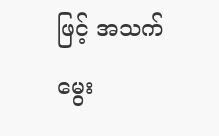ဖြင့် အသက်မွေး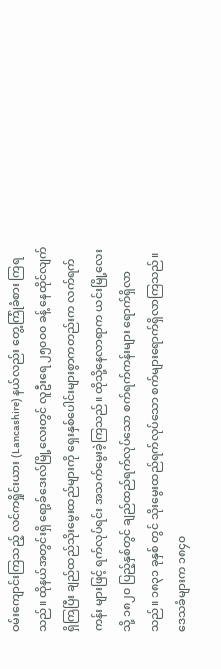ဝမ်းကျောင်းကြသည့် လင်ကရှိုင်းယား (Lancashire) နယ်လည်း တွေ့ကြုံခံစား ကြရသည်။ ထိုနယ်အတွင်းရှိ ရော့ခ်ဒေးလ်မြို့လေးတွင် လူဦးရေ ၂၅၀၀၀ ခန့် နေထိုင်လျက် ရှိကြပြီး ချည်ထည်သိုးမွေးထည်များကို ရှေးနှစ်ပေါင်းများစွာကတည်းက လက်ရက်ကန်း များဖြင့် ရက်လုပ်ရင်း အသက်မွေးခဲ့ကြသည်။ ထိုသို့နေလာရာက ယင်းမြို့လေးသို့ ၁၈၂၀ ပြည့်နှစ်တွင် ချည်ထည်ရက်လုပ်သော စက်ရက်ကန်းများ ရောက်ရှိလာသည်။ ၁၈၃၁ ခုနှစ် တွင် သိုးမွေးထည်ရက်လုပ်သော စက်များရောက်ရှိလာကြသည်။ ဒေသခံများက ၁၈၄၀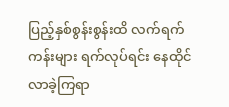ပြည့်နှစ်စွန်းစွန်းထိ လက်ရက်ကန်းများ ရက်လုပ်ရင်း နေထိုင်လာခဲ့ကြရာ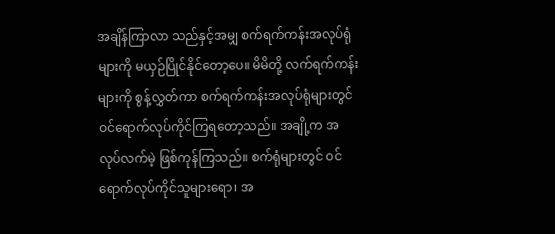အချိန်ကြာလာ သည်နှင့်အမျှ စက်ရက်ကန်းအလုပ်ရုံများကို မယှဉ်ပြိုင်နိုင်တော့ပေ။ မိမိတို့ လက်ရက်ကန်း များကို စွန့်လွှတ်ကာ စက်ရက်ကန်းအလုပ်ရုံများတွင် ဝင်ရောက်လုပ်ကိုင်ကြရတော့သည်။ အချို့က အလုပ်လက်မဲ့ ဖြစ်ကုန်ကြသည်။ စက်ရုံများတွင် ဝင်ရောက်လုပ်ကိုင်သူများရော၊ အ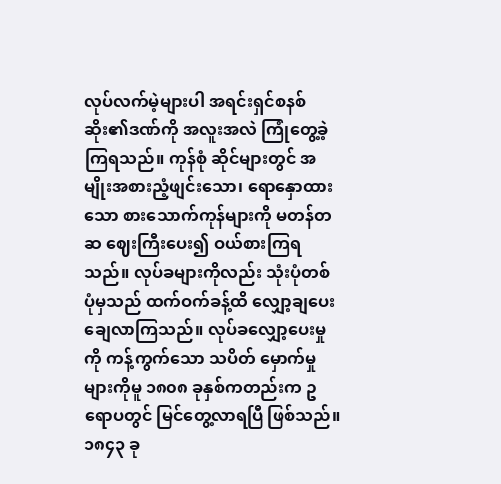လုပ်လက်မဲ့များပါ အရင်းရှင်စနစ်ဆိုး၏ဒဏ်ကို အလူးအလဲ ကြုံတွေ့ခဲ့ကြရသည်။ ကုန်စုံ ဆိုင်များတွင် အမျိုးအစားညံ့ဖျင်းသော၊ ရောနှောထားသော စားသောက်ကုန်များကို မတန်တဆ ဈေးကြီးပေး၍ ဝယ်စားကြရသည်။ လုပ်ခများကိုလည်း သုံးပုံတစ်ပုံမှသည် ထက်ဝက်ခန့်ထိ လျှော့ချပေးချေလာကြသည်။ လုပ်ခလျှော့ပေးမှုကို ကန့်ကွက်သော သပိတ် မှောက်မှုများကိုမူ ၁၈၀၈ ခုနှစ်ကတည်းက ဥရောပတွင် မြင်တွေ့လာရပြီ ဖြစ်သည်။
၁၈၄၃ ခု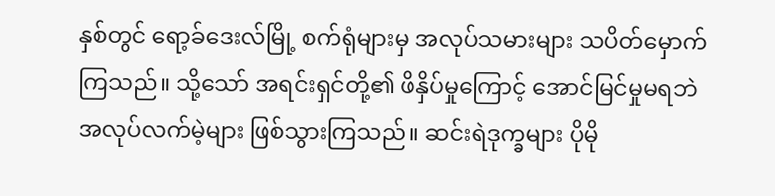နှစ်တွင် ရော့ခ်ဒေးလ်မြို့ စက်ရုံများမှ အလုပ်သမားများ သပိတ်မှောက် ကြသည်။ သို့သော် အရင်းရှင်တို့၏ ဖိနှိပ်မှုကြောင့် အောင်မြင်မှုမရဘဲ အလုပ်လက်မဲ့များ ဖြစ်သွားကြသည်။ ဆင်းရဲဒုက္ခများ ပိုမို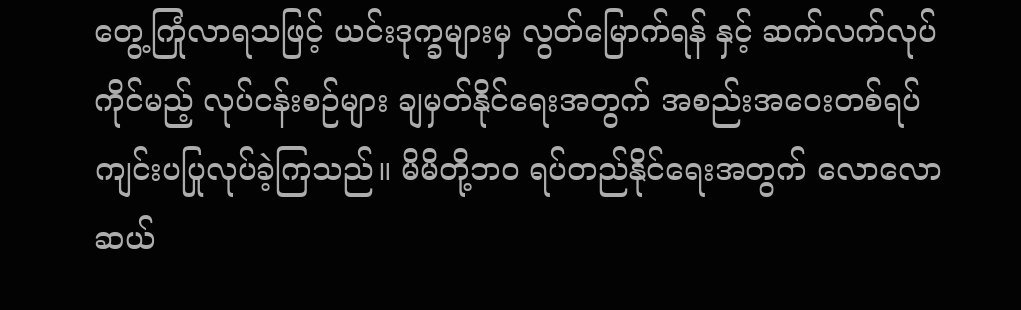တွေ့ကြုံလာရသဖြင့် ယင်းဒုက္ခများမှ လွတ်မြောက်ရန် နှင့် ဆက်လက်လုပ်ကိုင်မည့် လုပ်ငန်းစဉ်များ ချမှတ်နိုင်ရေးအတွက် အစည်းအဝေးတစ်ရပ် ကျင်းပပြုလုပ်ခဲ့ကြသည်။ မိမိတို့ဘဝ ရပ်တည်နိုင်ရေးအတွက် လောလောဆယ်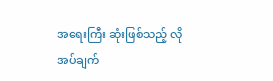အရေးကြီး ဆုံးဖြစ်သည့် လိုအပ်ချက်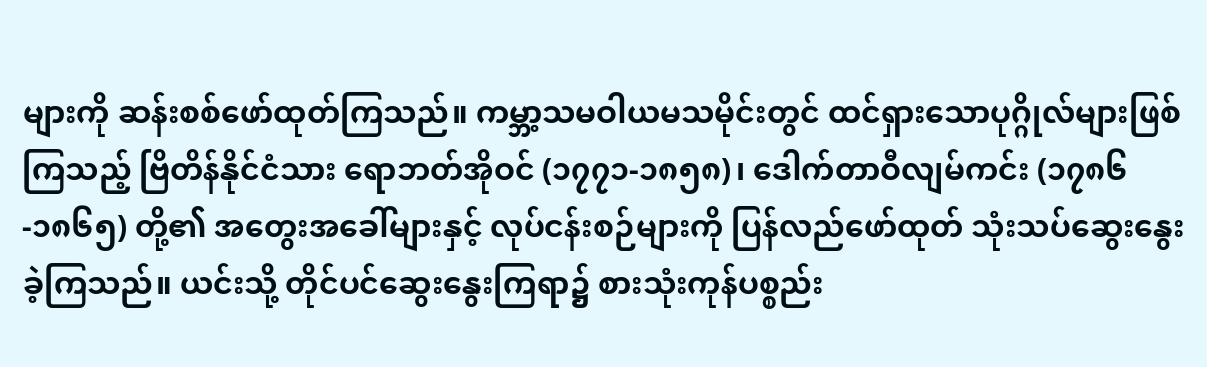များကို ဆန်းစစ်ဖော်ထုတ်ကြသည်။ ကမ္ဘာ့သမဝါယမသမိုင်းတွင် ထင်ရှားသောပုဂ္ဂိုလ်များဖြစ်ကြသည့် ဗြိတိန်နိုင်ငံသား ရောဘတ်အိုဝင် (၁၇၇၁-၁၈၅၈)၊ ဒေါက်တာဝီလျမ်ကင်း (၁၇၈၆-၁၈၆၅) တို့၏ အတွေးအခေါ်များနှင့် လုပ်ငန်းစဉ်များကို ပြန်လည်ဖော်ထုတ် သုံးသပ်ဆွေးနွေးခဲ့ကြသည်။ ယင်းသို့ တိုင်ပင်ဆွေးနွေးကြရာ၌ စားသုံးကုန်ပစ္စည်း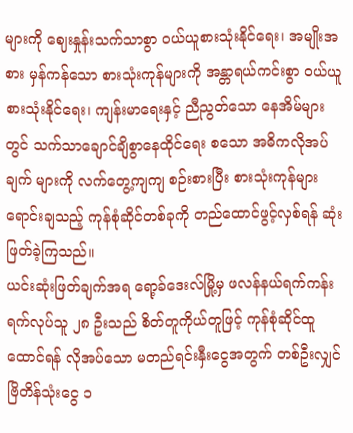များကို ဈေးနှုန်းသက်သာစွာ ဝယ်ယူစားသုံးနိုင်ရေး၊ အမျိုးအစား မှန်ကန်သော စားသုံးကုန်များကို အန္တာရယ်ကင်းစွာ ဝယ်ယူစားသုံးနိုင်ရေး၊ ကျန်းမာရေးနှင့် ညီညွတ်သော နေအိမ်များတွင် သက်သာချောင်ချိစွာနေထိုင်ရေး စသော အဓိကလိုအပ်ချက် များကို လက်တွေ့ကျကျ စဉ်းစားပြီး စားသုံးကုန်များရောင်းချသည့် ကုန်စုံဆိုင်တစ်ခုကို တည်ထောင်ဖွင့်လှစ်ရန် ဆုံးဖြတ်ခဲ့ကြသည်။
ယင်းဆုံးဖြတ်ချက်အရ ရော့ခ်ဒေးလ်မြို့မှ ဖလန်နယ်ရက်ကန်းရက်လုပ်သူ ၂၈ ဦးသည် စိတ်တူကိုယ်တူဖြင့် ကုန်စုံဆိုင်ထူထောင်ရန် လိုအပ်သော မတည်ရင်းနှီးငွေအတွက် တစ်ဦးလျှင် ဗြိတိန်သုံးငွေ ၁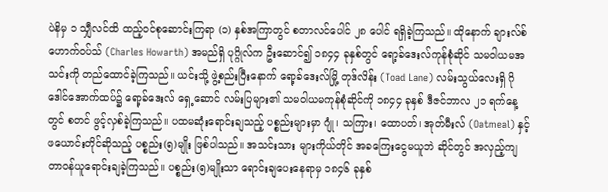ပဲနိမှ ၁ သျှီလင်ထိ ထည့်ဝင်စုဆောင်းကြရာ (၁) နှစ်အကြာတွင် စတာလင်ပေါင် ၂၈ ပေါင် ရရှိခဲ့ကြသည်။ ထိုနောက် ချားလ်စ်ဟောက်ဝပ်သ် (Charles Howarth) အမည်ရှိ ပုဂ္ဂိုလ်က ဦးဆောင်၍ ၁၈၄၄ ခုနှစ်တွင် ရော့ခ်ဒေးလ်ကုန်စုံဆိုင် သမဝါယမအသင်းကို တည်ထောင်ခဲ့ကြသည်။ ယင်းသို့ ဖွဲ့စည်းပြီးနောက် ရော့ခ်ဒေးလ်မြို့ တုဒ်လိန်း (Toad Lane) လမ်းသွယ်လေးရှိ ဂိုဒေါင်အောက်ထပ်၌ ရော့ခ်ဒေးလ် ရှေ့ဆောင် လမ်းပြများ၏ သမဝါယမကုန်စုံဆိုင်ကို ၁၈၄၄ ခုနှစ် ဒီဇင်ဘာလ ၂၁ ရက်နေ့တွင် စတင် ဖွင့်လှစ်ခဲ့ကြသည်။ ပထမဆုံးရောင်းချသည့် ပစ္စည်းများမှာ ဂျုံ၊ သကြား၊ ထောပတ်၊ အုတ်မီးလ် (Oatmeal) နှင့် ဖယောင်းတိုင်ဆိုသည့် ပစ္စည်း(၅)မျိုး ဖြစ်ပါသည်။ အသင်းသား များကိုယ်တိုင် အခကြေးငွေမယူဘဲ ဆိုင်တွင် အလှည့်ကျ တာဝန်ယူရောင်းချခဲ့ကြသည်။ ပစ္စည်း(၅)မျိုးသာ ရောင်းချပေးနေရာမှ ၁၈၄၆ ခုနှစ်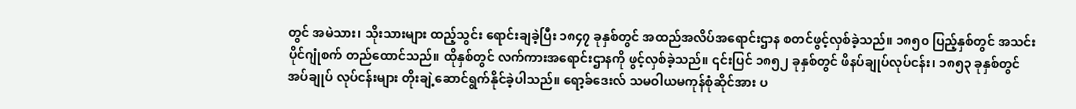တွင် အမဲသား၊ သိုးသားများ ထည့်သွင်း ရောင်းချခဲ့ပြီး ၁၈၄၇ ခုနှစ်တွင် အထည်အလိပ်အရောင်းဌာန စတင်ဖွင့်လှစ်ခဲ့သည်။ ၁၈၅၀ ပြည့်နှစ်တွင် အသင်းပိုင်ဂျုံစက် တည်ထောင်သည်။ ထိုနှစ်တွင် လက်ကားအရောင်းဌာနကို ဖွင့်လှစ်ခဲ့သည်။ ၎င်းပြင် ၁၈၅၂ ခုနှစ်တွင် ဖိနပ်ချုပ်လုပ်ငန်း၊ ၁၈၅၃ ခုနှစ်တွင် အပ်ချုပ် လုပ်ငန်းများ တိုးချဲ့ဆောင်ရွက်နိုင်ခဲ့ပါသည်။ ရော့ခ်ဒေးလ် သမဝါယမကုန်စုံဆိုင်အား ပ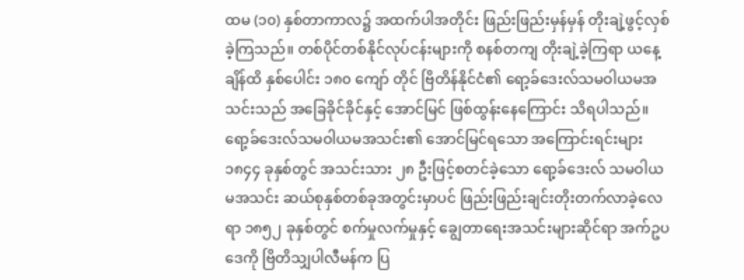ထမ (၁၀) နှစ်တာကာလ၌ အထက်ပါအတိုင်း ဖြည်းဖြည်းမှန်မှန် တိုးချဲ့ဖွင့်လှစ်ခဲ့ကြသည်။ တစ်ပိုင်တစ်နိုင်လုပ်ငန်းများကို စနစ်တကျ တိုးချဲ့ခဲ့ကြရာ ယနေ့ချိန်ထိ နှစ်ပေါင်း ၁၈၀ ကျော် တိုင် ဗြိတိန်နိုင်ငံ၏ ရော့ခ်ဒေးလ်သမဝါယမအသင်းသည် အခြေခိုင်ခိုင်နှင့် အောင်မြင် ဖြစ်ထွန်းနေကြောင်း သိရပါသည်။
ရော့ခ်ဒေးလ်သမဝါယမအသင်း၏ အောင်မြင်ရသော အကြောင်းရင်းများ
၁၈၄၄ ခုနှစ်တွင် အသင်းသား ၂၈ ဦးဖြင့်စတင်ခဲ့သော ရော့ခ်ဒေးလ် သမဝါယမအသင်း ဆယ်စုနှစ်တစ်ခုအတွင်းမှာပင် ဖြည်းဖြည်းချင်းတိုးတက်လာခဲ့လေရာ ၁၈၅၂ ခုနှစ်တွင် စက်မှုလက်မှုနှင့် ချွေတာရေးအသင်းများဆိုင်ရာ အက်ဥပဒေကို ဗြိတိသျှပါလီမန်က ပြ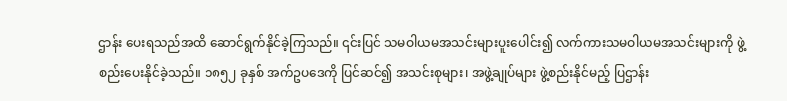ဌာန်း ပေးရသည်အထိ ဆောင်ရွက်နိုင်ခဲ့ကြသည်။ ၎င်းပြင် သမဝါယမအသင်းများပူးပေါင်း၍ လက်ကားသမဝါယမအသင်းများကို ဖွဲ့စည်းပေးနိုင်ခဲ့သည်။ ၁၈၅၂ ခုနှစ် အက်ဥပဒေကို ပြင်ဆင်၍ အသင်းစုများ၊ အဖွဲ့ချုပ်များ ဖွဲ့စည်းနိုင်မည့် ပြဌာန်း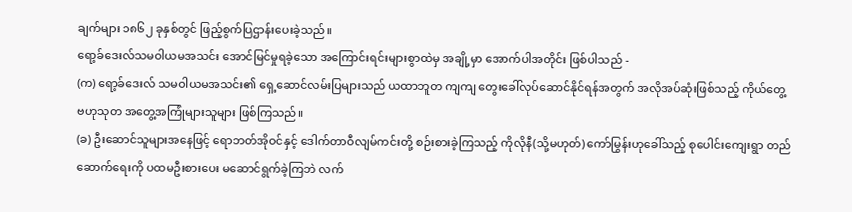ချက်များ ၁၈၆၂ ခုနှစ်တွင် ဖြည့်စွက်ပြဌာန်းပေးခဲ့သည်။
ရော့ခ်ဒေးလ်သမဝါယမအသင်း အောင်မြင်မှုရခဲ့သော အကြောင်းရင်းများစွာထဲမှ အချို့မှာ အောက်ပါအတိုင်း ဖြစ်ပါသည် -
(က) ရော့ခ်ဒေးလ် သမဝါယမအသင်း၏ ရှေ့ဆောင်လမ်းပြများသည် ယထာဘူတ ကျကျ တွေးခေါ်လုပ်ဆောင်နိုင်ရန်အတွက် အလိုအပ်ဆုံးဖြစ်သည့် ကိုယ်တွေ့ ဗဟုသုတ အတွေ့အကြုံများသူများ ဖြစ်ကြသည်။
(ခ) ဦးဆောင်သူများအနေဖြင့် ရောဘတ်အိုဝင်နှင့် ဒေါက်တာဝီလျမ်ကင်းတို့ စဉ်းစားခဲ့ကြသည့် ကိုလိုနီ(သို့မဟုတ်) ကော်မြွန်းဟုခေါ်သည့် စုပေါင်းကျေးရွာ တည်ဆောက်ရေးကို ပထမဦးစားပေး မဆောင်ရွက်ခဲ့ကြဘဲ လက်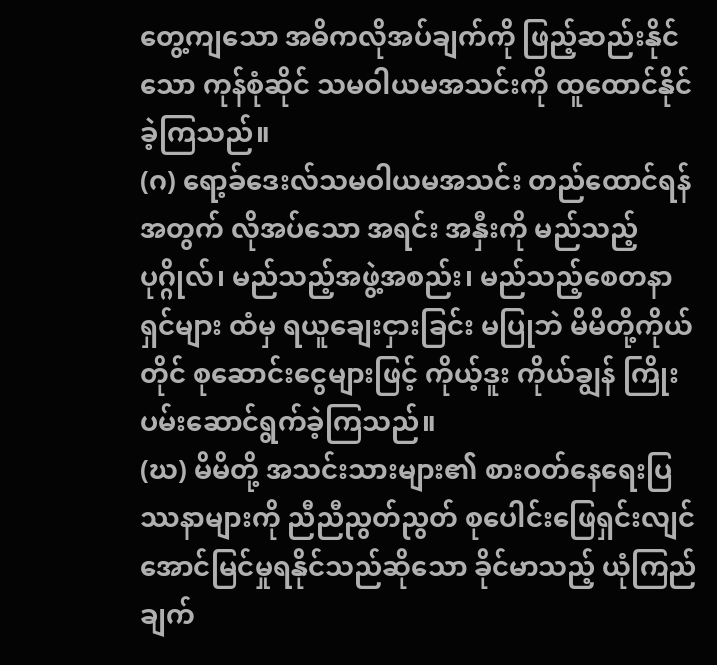တွေ့ကျသော အဓိကလိုအပ်ချက်ကို ဖြည့်ဆည်းနိုင်သော ကုန်စုံဆိုင် သမဝါယမအသင်းကို ထူထောင်နိုင်ခဲ့ကြသည်။
(ဂ) ရော့ခ်ဒေးလ်သမဝါယမအသင်း တည်ထောင်ရန်အတွက် လိုအပ်သော အရင်း အနှီးကို မည်သည့်ပုဂ္ဂိုလ်၊ မည်သည့်အဖွဲ့အစည်း၊ မည်သည့်စေတနာရှင်များ ထံမှ ရယူချေးငှားခြင်း မပြုဘဲ မိမိတို့ကိုယ်တိုင် စုဆောင်းငွေများဖြင့် ကိုယ့်ဒူး ကိုယ်ချွန် ကြိုးပမ်းဆောင်ရွက်ခဲ့ကြသည်။
(ဃ) မိမိတို့ အသင်းသားများ၏ စားဝတ်နေရေးပြဿနာများကို ညီညီညွတ်ညွတ် စုပေါင်းဖြေရှင်းလျင် အောင်မြင်မှုရနိုင်သည်ဆိုသော ခိုင်မာသည့် ယုံကြည်ချက်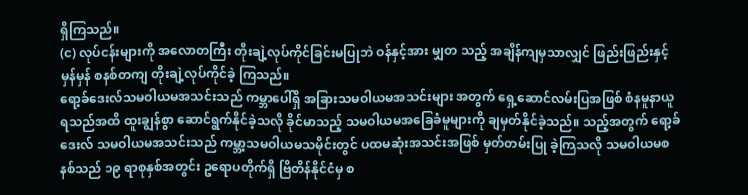ရှိကြသည်။
(င) လုပ်ငန်းများကို အလောတကြီး တိုးချဲ့လုပ်ကိုင်ခြင်းမပြုဘဲ ဝန်နှင့်အား မျှတ သည့် အချိန်ကျမှသာလျှင် ဖြည်းဖြည်းနှင့်မှန်မှန် စနစ်တကျ တိုးချဲ့လုပ်ကိုင်ခဲ့ ကြသည်။
ရော့ခ်ဒေးလ်သမဝါယမအသင်းသည် ကမ္ဘာပေါ်ရှိ အခြားသမဝါယမအသင်းများ အတွက် ရှေ့ဆောင်လမ်းပြအဖြစ် စံနမူနာယူရသည်အထိ ထူးချွန်စွာ ဆောင်ရွက်နိုင်ခဲ့သလို ခိုင်မာသည့် သမဝါယမအခြေခံမူများကို ချမှတ်နိုင်ခဲ့သည်။ သည့်အတွက် ရော့ခ်ဒေးလ် သမဝါယမအသင်းသည် ကမ္ဘာ့သမဝါယမသမိုင်းတွင် ပထမဆုံးအသင်းအဖြစ် မှတ်တမ်းပြု ခဲ့ကြသလို သမဝါယမစနစ်သည် ၁၉ ရာစုနှစ်အတွင်း ဥရောပတိုက်ရှိ ဗြိတိန်နိုင်ငံမှ စ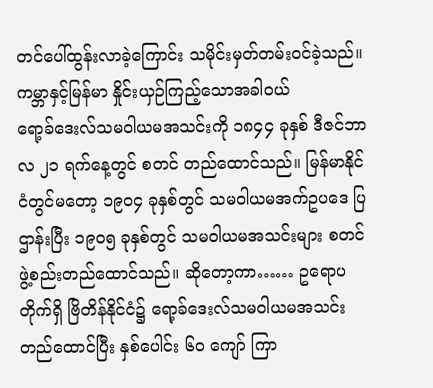တင်ပေါ်ထွန်းလာခဲ့ကြောင်း သမိုင်းမှတ်တမ်းဝင်ခဲ့သည်။
ကမ္ဘာနှင့်မြန်မာ နှိုင်းယှဉ်ကြည့်သောအခါဝယ်
ရော့ခ်ဒေးလ်သမဝါယမအသင်းကို ၁၈၄၄ ခုနှစ် ဒီဇင်ဘာလ ၂၁ ရက်နေ့တွင် စတင် တည်ထောင်သည်။ မြန်မာနိုင်ငံတွင်မတော့ ၁၉၀၄ ခုနှစ်တွင် သမဝါယမအက်ဥပဒေ ပြဌာန်းပြီး ၁၉၀၅ ခုနှစ်တွင် သမဝါယမအသင်းများ စတင်ဖွဲ့စည်းတည်ထောင်သည်။ ဆိုတော့ကာ…… ဥရောပတိုက်ရှိ ဗြိတိန်နိုင်ငံ၌ ရော့ခ်ဒေးလ်သမဝါယမအသင်း တည်ထောင်ပြီး နှစ်ပေါင်း ၆၀ ကျော် ကြာ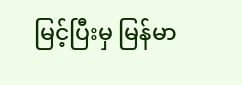မြင့်ပြီးမှ မြန်မာ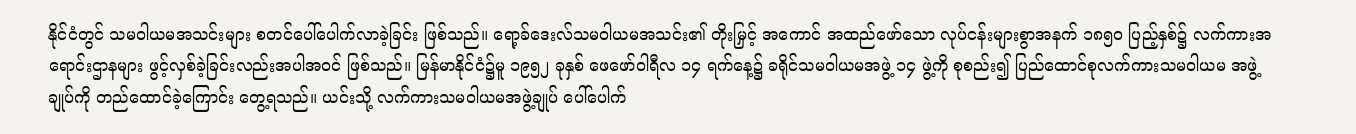နိုင်ငံတွင် သမဝါယမအသင်းများ စတင်ပေါ်ပေါက်လာခဲ့ခြင်း ဖြစ်သည်။ ရော့ခ်ဒေးလ်သမဝါယမအသင်း၏ တိုးမြှင့် အကောင် အထည်ဖော်သော လုပ်ငန်းများစွာအနက် ၁၈၅၀ ပြည့်နှစ်၌ လက်ကားအရောင်းဌာနများ ဖွင့်လှစ်ခဲ့ခြင်းလည်းအပါအဝင် ဖြစ်သည်။ မြန်မာနိုင်ငံ၌မူ ၁၉၅၂ ခုနှစ် ဖေဖော်ဝါရီလ ၁၄ ရက်နေ့၌ ခရိုင်သမဝါယမအဖွဲ့ ၁၄ ဖွဲ့ကို စုစည်း၍ ပြည်ထောင်စုလက်ကားသမဝါယမ အဖွဲ့ချုပ်ကို တည်ထောင်ခဲ့ကြောင်း တွေ့ရသည်။ ယင်းသို့ လက်ကားသမဝါယမအဖွဲ့ချုပ် ပေါ်ပေါက်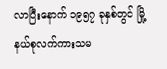လာပြီးနောက် ၁၉၅၇ ခုနှစ်တွင် မြို့နယ်စုလက်ကားသမ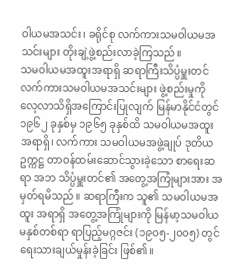ဝါယမအသင်း၊ ခရိုင်စု လက်ကားသမဝါယမအသင်းများ တိုးချဲ့ဖွဲ့စည်းလာခဲ့ကြသည်။
သမဝါယမအထူးအရာရှိ ဆရာကြီးသိပ္ပံမှူးတင်
လက်ကားသမဝါယမအသင်းများ ဖွဲ့စည်းမှုကို လေ့လာသိရှိအကြောင်းပြုလျက် မြန်မာနိုင်ငံတွင် ၁၉၆၂ ခုနှစ်မှ ၁၉၆၅ ခုနှစ်ထိ သမဝါယမအထူးအရာရှိ၊ လက်ကား သမဝါယမအဖွဲ့ချုပ် ဒုတိယဥက္ကဋ္ဌ တာဝန်ထမ်းဆောင်သွားခဲ့သော စာရေးဆရာ အဘ သိပ္ပံမှူးတင်၏ အတွေ့အကြုံများအား အမှတ်ရမိသည်။ ဆရာကြီးက သူ၏ သမဝါယမအထူး အရာရှိ အတွေ့အကြုံများကို မြန်မာ့သမဝါယမနှစ်တစ်ရာ ရာပြည့်မဂ္ဂဇင်း (၁၉၀၅-၂၀၀၅) တွင် ရေးသားချယ်မှုန်းခဲ့ခြင်း ဖြစ်၏။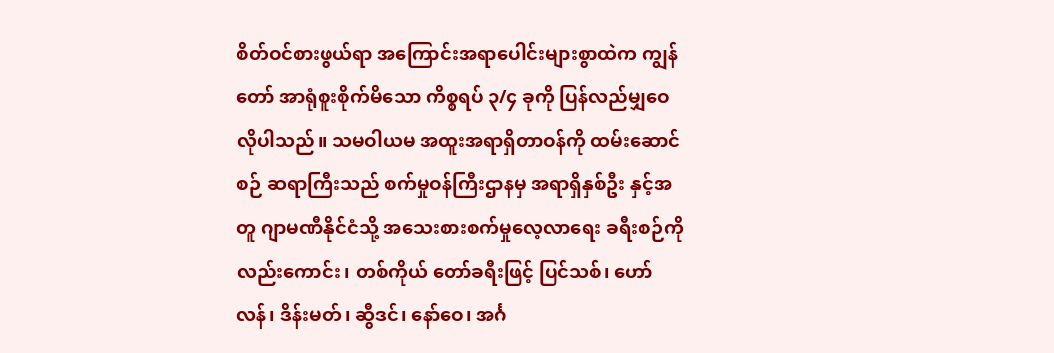စိတ်ဝင်စားဖွယ်ရာ အကြောင်းအရာပေါင်းများစွာထဲက ကျွန်တော် အာရုံစူးစိုက်မိသော ကိစ္စရပ် ၃/၄ ခုကို ပြန်လည်မျှဝေလိုပါသည်။ သမဝါယမ အထူးအရာရှိတာဝန်ကို ထမ်းဆောင်စဉ် ဆရာကြီးသည် စက်မှုဝန်ကြီးဌာနမှ အရာရှိနှစ်ဦး နှင့်အတူ ဂျာမဏီနိုင်ငံသို့ အသေးစားစက်မှုလေ့လာရေး ခရီးစဉ်ကိုလည်းကောင်း၊ တစ်ကိုယ် တော်ခရီးဖြင့် ပြင်သစ်၊ ဟော်လန်၊ ဒိန်းမတ်၊ ဆွီဒင်၊ နော်ဝေ၊ အင်္ဂ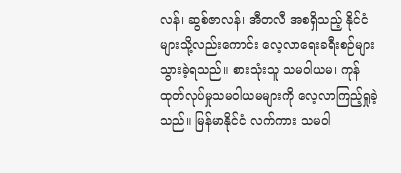လန်၊ ဆွစ်ဇာလန်၊ အီတလီ အစရှိသည့် နိုင်ငံများသို့လည်းကောင်း လေ့လာရေးခရီးစဉ်များ သွားခဲ့ရသည်။ စားသုံးသူ သမဝါယမ၊ ကုန်ထုတ်လုပ်မှုသမဝါယမများကို လေ့လာကြည့်ရှုခဲ့သည်။ မြန်မာနိုင်ငံ လက်ကား သမဝါ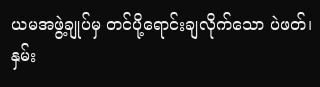ယမအဖွဲ့ချုပ်မှ တင်ပို့ရောင်းချလိုက်သော ပဲဖတ်၊ နှမ်း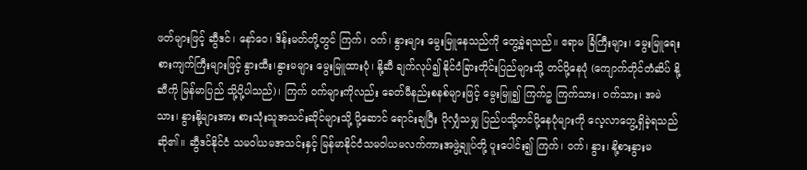ဖတ်များဖြင့် ဆွီဒင်၊ နော်ဝေ၊ ဒိန်းမတ်တို့တွင် ကြက်၊ ဝက်၊ နွားများ မွေးမြူနေသည်ကို တွေ့ခဲ့ရသည်။ ဧရာမ ခြံကြီးများ၊ မွေးမြူရေးစားကျက်ကြီးများဖြင့် နွားထီး၊နွားမများ မွေးမြူထားပုံ၊ နို့ဆီ ချက်လုပ်၍ နိုင်ငံခြားတိုင်းပြည်များသို့ တင်ပို့နေပုံ (ကျောက်တိုင်တံဆိပ် နို့ဆီကို မြန်မာပြည် သို့ပို့ပါသည်)၊ ကြက် ဝက်များကိုလည်း ခေတ်မီနည်းစနစ်များဖြင့် မွေးမြူ၍ ကြက်ဥ ကြက်သား၊ ဝက်သား၊ အမဲသား၊ နွားနို့များအား စားသုံးသူအသင်းဆိုင်များသို့ ပို့ဆောင် ရောင်းချပြီး ပိုလျှံသမျှ ပြည်ပသို့တင်ပို့နေပုံများကို လေ့လာတွေ့ရှိခဲ့ရသည် ဆို၏။ ဆွီဒင်နိုင်ငံ သမဝါယမအသင်းနှင့် မြန်မာနိုင်ငံသမဝါယမလက်ကားအဖွဲ့ချုပ်တို့ ပူးပေါင်း၍ ကြက်၊ ဝက်၊ နွား၊ နို့စားနွားမ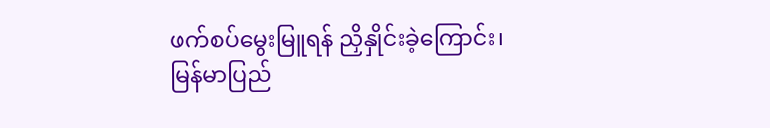ဖက်စပ်မွေးမြူရန် ညှိနှိုင်းခဲ့ကြောင်း၊ မြန်မာပြည်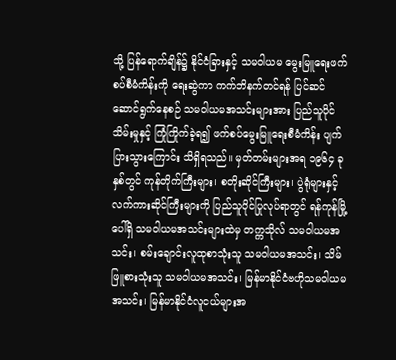သို့ ပြန်ရောက်ချိန်၌ နိုင်ငံခြားနှင့် သမဝါယမ မွေးမြူရေးဖက်စပ်စီမံကိန်းကို ရေးဆွဲကာ ကက်ဘိနက်တင်ရန် ပြင်ဆင်ဆောင်ရွက်နေစဉ် သမဝါယမအသင်းများအား ပြည်သူပိုင်သိမ်းမှုနှင့် ကြုံကြိုက်ခဲ့ရ၍ ဖက်စပ်မွေးမြူရေးစီမံကိန်း ပျက်ပြားသွားကြောင်း သိရှိရသည်။ မှတ်တမ်းများအရ ၁၉၆၄ ခုနှစ်တွင် ကုန်တိုက်ကြီးများ၊ စတိုးဆိုင်ကြီးများ၊ ပွဲရုံများနှင့် လက်ကားဆိုင်ကြီးများကို ပြည်သူပိုင်ပြုလုပ်ရာတွင် ရန်ကုန်မြို့ပေါ်ရှိ သမဝါယမအသင်းများထဲမှ တက္ကသိုလ် သမဝါယမအသင်း၊ စမ်းချောင်းလူထုစာသုံးသူ သမဝါယမအသင်း၊ သိမ်ဖြူစားသုံးသူ သမဝါယမအသင်း၊ မြန်မာနိုင်ငံဗဟိုသမဝါယမအသင်း၊ မြန်မာနိုင်ငံလူငယ်များအ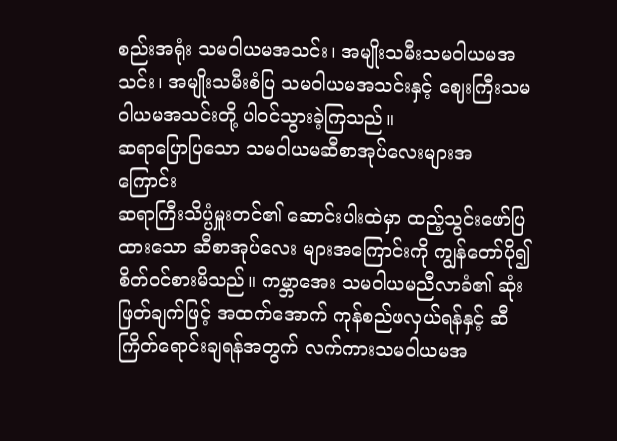စည်းအရုံး သမဝါယမအသင်း၊ အမျိုးသမီးသမဝါယမအသင်း၊ အမျိုးသမီးစံပြ သမဝါယမအသင်းနှင့် ဈေးကြီးသမဝါယမအသင်းတို့ ပါဝင်သွားခဲ့ကြသည်။
ဆရာပြောပြသော သမဝါယမဆီစာအုပ်လေးများအကြောင်း
ဆရာကြီးသိပ္ပံမှူးတင်၏ ဆောင်းပါးထဲမှာ ထည့်သွင်းဖော်ပြထားသော ဆီစာအုပ်လေး များအကြောင်းကို ကျွန်တော်ပို၍စိတ်ဝင်စားမိသည်။ ကမ္ဘာအေး သမဝါယမညီလာခံ၏ ဆုံးဖြတ်ချက်ဖြင့် အထက်အောက် ကုန်စည်ဖလှယ်ရန်နှင့် ဆီကြိတ်ရောင်းချရန်အတွက် လက်ကားသမဝါယမအ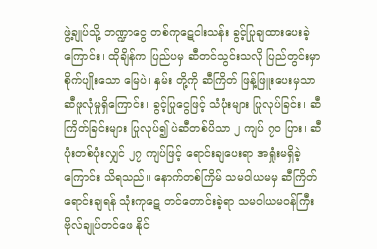ဖွဲ့ချုပ်သို့ ဘဏ္ဍာငွေ တစ်ကုဋေငါးသန်း ခွင့်ပြုချထားပေးခဲ့ကြောင်း၊ ထိုချိန်က ပြည်ပမှ ဆီတင်သွင်းသလို ပြည်တွင်းမှာ စိုက်ပျိုးသော မြေပဲ၊ နှမ်း တို့ကို ဆီကြိတ် ဖြန့်ဖြူးပေးမှသာ ဆီဖူလုံမှုရှိကြောင်း၊ ခွင့်ပြုငွေဖြင့် သံပုံးများ ပြုလုပ်ခြင်း၊ ဆီကြိတ်ခြင်းများ ပြုလုပ်၍ ပဲဆီတစ်ပိသာ ၂ ကျပ် ၇၀ ပြား၊ ဆီပုံးတစ်ပုံးလျှင် ၂၇ ကျပ်ဖြင့် ရောင်းချပေးရာ အရှုံးမရှိခဲ့ကြောင်း သိရသည်။ နောက်တစ်ကြိမ် သမဝါယမမှ ဆီကြိတ်ရောင်းချရန် သုံးကုဋေ တင်တောင်းခဲ့ရာ သမဝါယမဝန်ကြီး ဗိုလ်ချုပ်တင်ဖေ နိုင်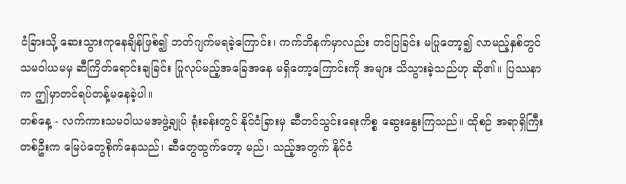ငံခြားသို့ ဆေးသွားကုနေချိန်ဖြစ်၍ ဘတ်ဂျက်မရခဲ့ကြောင်း၊ ကက်ဘိနက်မှာလည်း တင်ပြခြင်း မပြုတော့၍ လာမည့်နှစ်တွင် သမဝါယမမှ ဆီကြိတ်ရောင်းချခြင်း ပြုလုပ်မည့်အခြေအနေ မရှိတော့ကြောင်းကို အများ သိသွားခဲ့သည်ဟု ဆို၏။ ပြဿနာက ဤမှာတင်ရပ်တန့်မနေခဲ့ပါ။
တစ်နေ့ - လက်ကားသမဝါယမအဖွဲ့ချုပ် ရုံးခန်းတွင် နိုင်ငံခြားမှ ဆီတင်သွင်းရေးကိစ္စ ဆွေးနွေးကြသည်။ ထိုစဉ် အရာရှိကြီးတစ်ဦးက မြေပဲတွေစိုက်နေသည်၊ ဆီတွေထွက်တော့ မည်၊ သည့်အတွက် နိုင်ငံ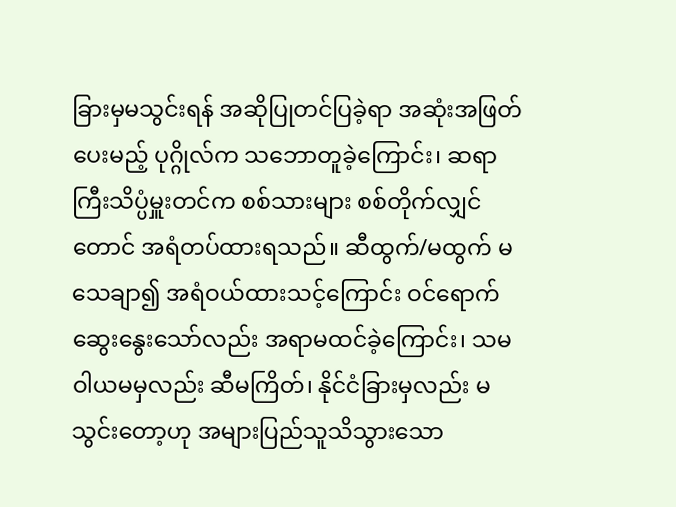ခြားမှမသွင်းရန် အဆိုပြုတင်ပြခဲ့ရာ အဆုံးအဖြတ်ပေးမည့် ပုဂ္ဂိုလ်က သဘောတူခဲ့ကြောင်း၊ ဆရာကြီးသိပ္ပံမှူးတင်က စစ်သားများ စစ်တိုက်လျှင်တောင် အရံတပ်ထားရသည်။ ဆီထွက်/မထွက် မသေချာ၍ အရံဝယ်ထားသင့်ကြောင်း ဝင်ရောက် ဆွေးနွေးသော်လည်း အရာမထင်ခဲ့ကြောင်း၊ သမဝါယမမှလည်း ဆီမကြိတ်၊ နိုင်ငံခြားမှလည်း မသွင်းတော့ဟု အများပြည်သူသိသွားသော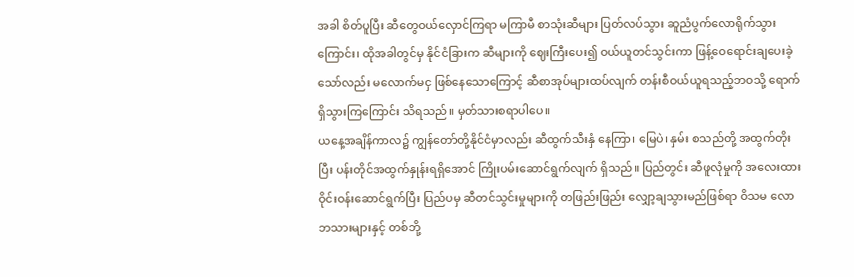အခါ စိတ်ပူပြီး ဆီတွေဝယ်လှောင်ကြရာ မကြာမီ စာသုံးဆီများ ပြတ်လပ်သွား ဆူညံပွက်လောရိုက်သွားကြောင်း၊ ထိုအခါတွင်မှ နိုင်ငံခြားက ဆီများကို ဈေးကြီးပေး၍ ဝယ်ယူတင်သွင်းကာ ဖြန့်ဝေရောင်းချပေးခဲ့သော်လည်း မလောက်မငှ ဖြစ်နေသောကြောင့် ဆီစာအုပ်များထပ်လျက် တန်းစီဝယ်ယူရသည့်ဘဝသို့ ရောက်ရှိသွားကြကြောင်း သိရသည်။ မှတ်သားစရာပါပေ။
ယနေ့အချိန်ကာလ၌ ကျွန်တော်တို့နိုင်ငံမှာလည်း ဆီထွက်သီးနှံ နေကြာ၊ မြေပဲ၊ နှမ်း စသည်တို့ အထွက်တိုးပြီး ပန်းတိုင်အထွက်နှုန်းရရှိအောင် ကြိုးပမ်းဆောင်ရွက်လျက် ရှိသည်။ ပြည်တွင်း ဆီဖူလုံမှုကို အလေးထားဝိုင်းဝန်းဆောင်ရွက်ပြီး ပြည်ပမှ ဆီတင်သွင်းမှုများကို တဖြည်းဖြည်း လျှော့ချသွားမည်ဖြစ်ရာ ဝိသမ လောဘသားများနှင့် တစ်ဘို့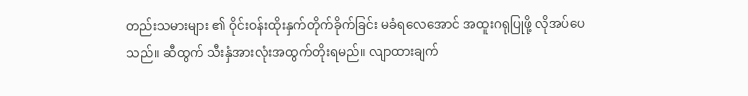တည်းသမားများ ၏ ဝိုင်းဝန်းထိုးနှက်တိုက်ခိုက်ခြင်း မခံရလေအောင် အထူးဂရုပြုဖို့ လိုအပ်ပေသည်။ ဆီထွက် သီးနှံအားလုံးအထွက်တိုးရမည်။ လျာထားချက်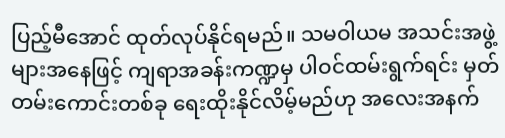ပြည့်မီအောင် ထုတ်လုပ်နိုင်ရမည်။ သမဝါယမ အသင်းအဖွဲ့များအနေဖြင့် ကျရာအခန်းကဏ္ဍမှ ပါဝင်ထမ်းရွက်ရင်း မှတ်တမ်းကောင်းတစ်ခု ရေးထိုးနိုင်လိမ့်မည်ဟု အလေးအနက်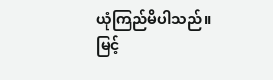ယုံကြည်မိပါသည်။
မြင့်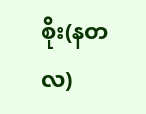စိုး(နတလ)